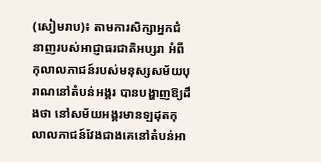(សៀមរាប)៖ តាមការសិក្សាអ្នកជំនាញរបស់អាជ្ញាធរជាតិអប្សរា អំពីកុលាលភាជន៍របស់មនុស្សសម័យបុរាណនៅតំបន់អង្គរ បានបង្ហាញឱ្យដឹងថា នៅសម័យអង្គរមានឡដុតកុលាលភាជន៍វែងជាងគេនៅតំបន់អា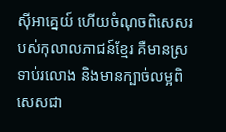ស៊ីអាគ្នេយ៍ ហើយចំណុចពិសេសរបស់កុលាលភាជន៍ខ្មែរ គឺមានស្រទាប់រលោង និងមានក្បាច់លម្អពិសេសជា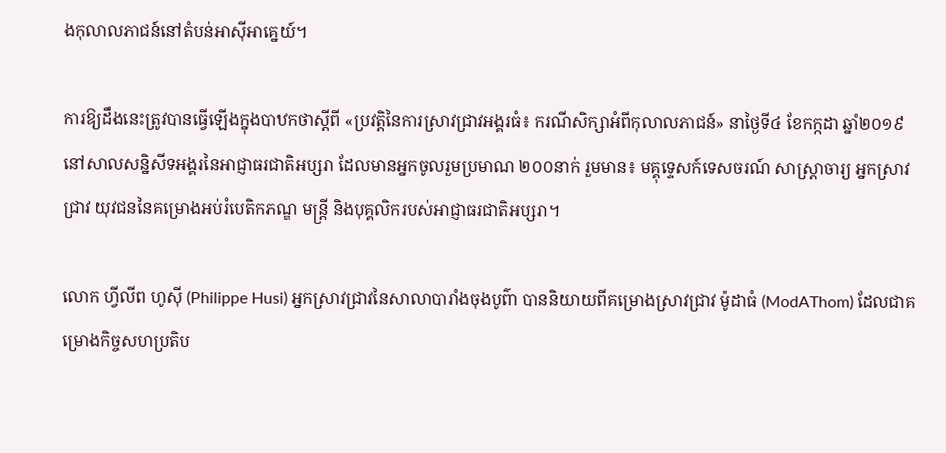ងកុលាលភាជន៍នៅតំបន់អាស៊ីអាគ្នេយ៍។

ការឱ្យដឹងនេះត្រូវបានធ្វើឡើងក្នុងបាឋកថាស្ដីពី «ប្រវត្តិនៃការស្រាវជ្រាវអង្គរធំ៖ ករណីសិក្សាអំពីកុលាលភាជន៍» នាថ្ងៃទី៤ ខែកក្កដា ឆ្នាំ២០១៩ នៅសាលសន្និសីទអង្គរនៃអាជ្ញាធរជាតិអប្សរា ដែលមានអ្នកចូលរួមប្រមាណ ២០០នាក់ រួមមាន៖ មគ្គុទ្ទេសក៍ទេសចរណ៍ សាស្រ្ដាចារ្យ អ្នកស្រាវជ្រាវ យុវជននៃគម្រោងអប់រំបេតិកភណ្ឌ មន្រ្តី និងបុគ្គលិករបស់អាជ្ញាធរជាតិអប្សរា។

លោក ហ្វីលីព ហូស៊ី (Philippe Husi) អ្នកស្រាវជ្រាវនៃសាលាបារាំងចុងបូព៌ា បាននិយាយពីគម្រោងស្រាវជ្រាវ ម៉ូដាធំ (ModAThom) ដែលជាគម្រោងកិច្ចសហប្រតិប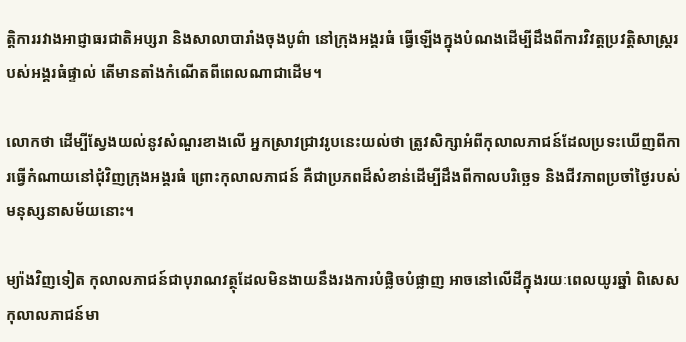ត្តិការរវាងអាជ្ញាធរជាតិអប្សរា និងសាលាបារាំងចុងបូព៌ា នៅក្រុងអង្គរធំ ធ្វើឡើងក្នុងបំណងដើម្បីដឹងពីការវិវត្តប្រវត្តិសាស្រ្ដរបស់អង្គរធំផ្ទាល់ តើមានតាំងកំណើតពីពេលណាជាដើម។

លោកថា ដើម្បីស្វែងយល់នូវសំណួរខាងលើ អ្នកសា្រវជ្រាវរូបនេះយល់ថា ត្រូវសិក្សាអំពីកុលាលភាជន៍ដែលប្រទះឃើញពីការធ្វើកំណាយនៅជុំវិញក្រុងអង្គរធំ ព្រោះកុលាលភាជន៍ គឺជាប្រភពដ៏សំខាន់ដើម្បីដឹងពីកាលបរិច្ឆេទ និងជីវភាពប្រចាំថ្ងៃរបស់មនុស្សនាសម័យនោះ។

ម្យ៉ាងវិញទៀត កុលាលភាជន៍ជាបុរាណវត្ថុដែលមិនងាយនឹងរងការបំផ្លិចបំផ្លាញ អាចនៅលើដីក្នុងរយៈពេលយូរឆ្នាំ ពិសេសកុលាលភាជន៍មា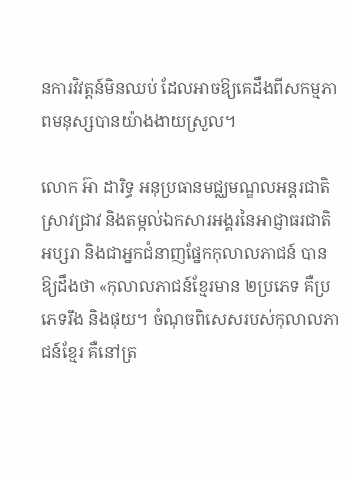នការវិវត្តន៍មិនឈប់ ដែលអាចឱ្យគេដឹងពីសកម្មភាពមនុស្សបានយ៉ាងងាយស្រួល។

លោក អ៊ា ដារិទ្ធ អនុប្រធានមជ្ឈមណ្ឌលអន្ដរជាតិស្រាវជ្រាវ និងតម្កល់ឯកសារអង្គរនៃអាជ្ញាធរជាតិអប្សរា និងជាអ្នកជំនាញផ្នែកកុលាលភាជន៍ បានឱ្យដឹងថា «កុលាលភាជន៍ខ្មែរមាន ២ប្រភេទ គឺប្រភេទរឹង និងផុយ។ ចំណុចពិសេសរបស់កុលាលភាជន៍ខ្មែរ គឺនៅត្រ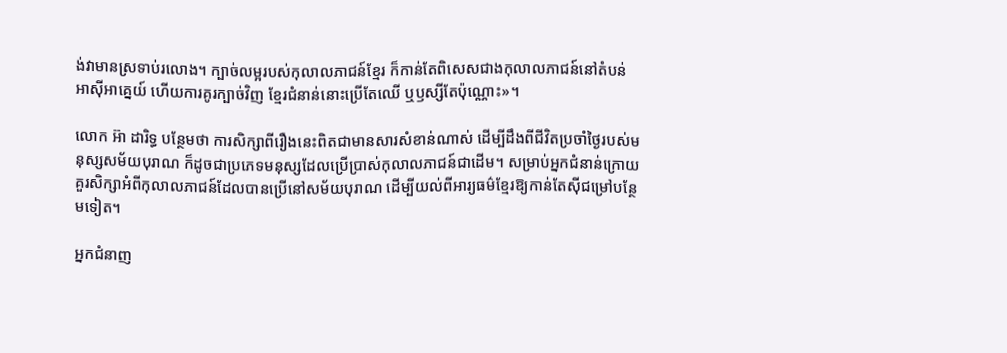ង់វាមានស្រទាប់រលោង។ ក្បាច់លម្អរបស់កុលាលភាជន៍ខ្មែរ ក៏កាន់តែពិសេសជាងកុលាលភាជន៍នៅតំបន់អាស៊ីអាគ្នេយ៍ ហើយការគូរក្បាច់វិញ ខ្មែរជំនាន់នោះប្រើតែឈើ ឬឫស្សីតែប៉ុណ្ណោះ»។

លោក អ៊ា ដារិទ្ធ បន្ថែមថា ការសិក្សាពីរឿងនេះពិតជាមានសារសំខាន់ណាស់ ដើម្បីដឹងពីជីវិតប្រចាំថ្ងៃរបស់មនុស្សសម័យបុរាណ ក៏ដូចជាប្រភេទមនុស្សដែលប្រើប្រាស់កុលាលភាជន៍ជាដើម។ សម្រាប់អ្នកជំនាន់ក្រោយ គួរសិក្សាអំពីកុលាលភាជន៍ដែលបានប្រើនៅសម័យបុរាណ ដើម្បីយល់ពីអារ្យធម៌ខ្មែរឱ្យកាន់តែស៊ីជម្រៅបន្ថែមទៀត។

អ្នកជំនាញ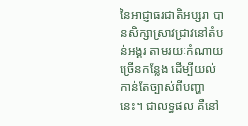នៃអាជ្ញាធរជាតិអប្សរា បានសិក្សាស្រាវជ្រាវនៅតំបន់អង្គរ តាមរយៈកំណាយច្រើនកន្លែង ដើម្បីយល់កាន់តែច្បាស់ពីបញ្ហានេះ។ ជាលទ្ធផល គឺនៅ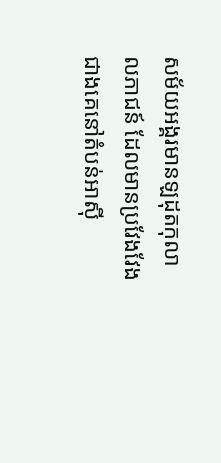សម័យអង្គរមានឡដុតកុលាលភាជន៍ ដែលមានប្រវែងវែងជាងគេនៅតំបន់អាស៊ី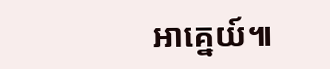អាគ្នេយ៍៕